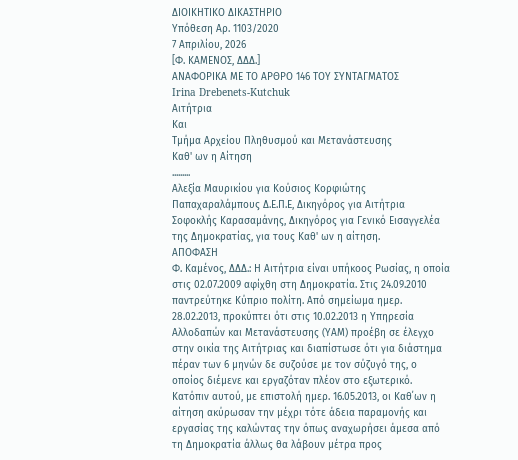ΔΙΟΙΚΗΤΙΚΟ ΔΙΚΑΣΤΗΡΙΟ
Υπόθεση Αρ. 1103/2020
7 Απριλίου, 2026
[Φ. ΚΑΜΕΝΟΣ, ΔΔΔ.]
ΑΝΑΦOΡΙΚΑ ΜΕ ΤΟ ΑΡΘΡΟ 146 ΤΟΥ ΣΥΝΤΑΓΜΑΤΟΣ
Irina Drebenets-Kutchuk
Αιτήτρια
Και
Τμήμα Αρχείου Πληθυσμού και Μετανάστευσης
Καθ' ων η Αίτηση
.........
Αλεξία Μαυρικίου για Κούσιος Κορφιώτης Παπαχαραλάμπους Δ.Ε.Π.Ε, Δικηγόρος για Αιτήτρια
Σοφοκλής Καρασαμάνης, Δικηγόρος για Γενικό Εισαγγελέα της Δημοκρατίας, για τους Καθ' ων η αίτηση.
ΑΠΟΦΑΣΗ
Φ. Καμένος, ΔΔΔ.: Η Αιτήτρια είναι υπήκοος Ρωσίας, η οποία στις 02.07.2009 αφίχθη στη Δημοκρατία. Στις 24.09.2010 παντρεύτηκε Κύπριο πολίτη. Από σημείωμα ημερ. 28.02.2013, προκύπτει ότι στις 10.02.2013 η Υπηρεσία Αλλοδαπών και Μετανάστευσης (ΥΑΜ) προέβη σε έλεγχο στην οικία της Αιτήτριας και διαπίστωσε ότι για διάστημα πέραν των 6 μηνών δε συζούσε με τον σύζυγό της, ο οποίος διέμενε και εργαζόταν πλέον στο εξωτερικό. Κατόπιν αυτού, με επιστολή ημερ. 16.05.2013, οι Καθ΄ων η αίτηση ακύρωσαν την μέχρι τότε άδεια παραμονής και εργασίας της καλώντας την όπως αναχωρήσει άμεσα από τη Δημοκρατία άλλως θα λάβουν μέτρα προς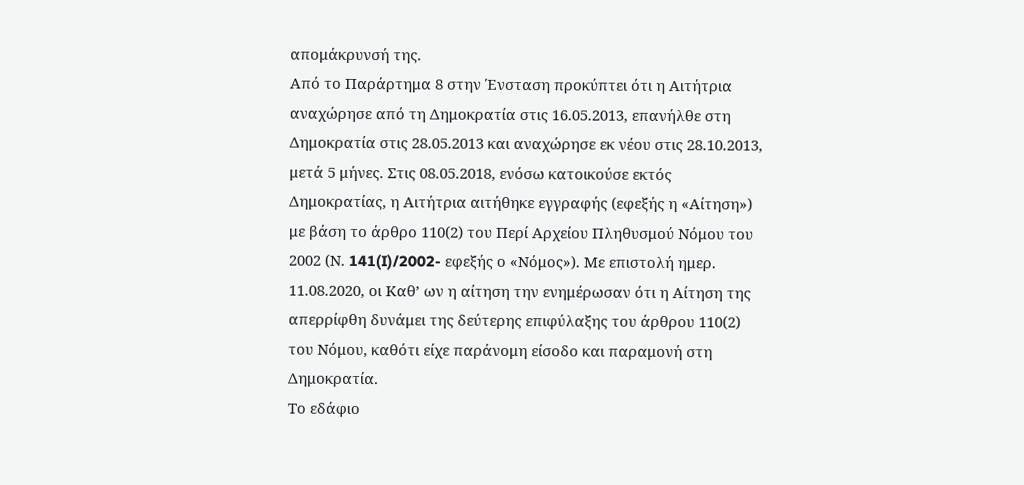απομάκρυνσή της.
Από το Παράρτημα 8 στην Ένσταση προκύπτει ότι η Αιτήτρια αναχώρησε από τη Δημοκρατία στις 16.05.2013, επανήλθε στη Δημοκρατία στις 28.05.2013 και αναχώρησε εκ νέου στις 28.10.2013, μετά 5 μήνες. Στις 08.05.2018, ενόσω κατοικούσε εκτός Δημοκρατίας, η Αιτήτρια αιτήθηκε εγγραφής (εφεξής η «Αίτηση») με βάση το άρθρο 110(2) του Περί Αρχείου Πληθυσμού Νόμου του 2002 (Ν. 141(I)/2002- εφεξής ο «Νόμος»). Με επιστολή ημερ. 11.08.2020, οι Καθ’ ων η αίτηση την ενημέρωσαν ότι η Αίτηση της απερρίφθη δυνάμει της δεύτερης επιφύλαξης του άρθρου 110(2) του Νόμου, καθότι είχε παράνομη είσοδο και παραμονή στη Δημοκρατία.
Το εδάφιο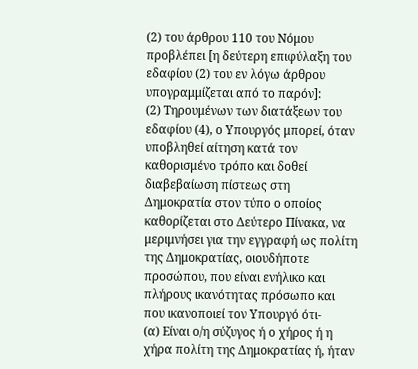(2) του άρθρου 110 του Νόμου προβλέπει [η δεύτερη επιφύλαξη του εδαφίου (2) του εν λόγω άρθρου υπογραμμίζεται από το παρόν]:
(2) Τηρουμένων των διατάξεων του εδαφίου (4), ο Υπουργός μπορεί, όταν υποβληθεί αίτηση κατά τον καθορισμένο τρόπο και δοθεί διαβεβαίωση πίστεως στη Δημοκρατία στον τύπο ο οποίος καθορίζεται στο Δεύτερο Πίνακα, να μεριμνήσει για την εγγραφή ως πολίτη της Δημοκρατίας, οιουδήποτε προσώπου, που είναι ενήλικο και πλήρους ικανότητας πρόσωπο και που ικανοποιεί τον Υπουργό ότι-
(α) Είναι ο/η σύζυγος ή ο χήρος ή η χήρα πολίτη της Δημοκρατίας ή, ήταν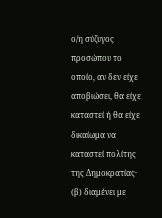ο/η σύζυγος προσώπου το οποίο, αν δεν είχε αποβιώσει, θα είχε καταστεί ή θα είχε δικαίωμα να καταστεί πολίτης της Δημοκρατίας·
(β) διαμένει με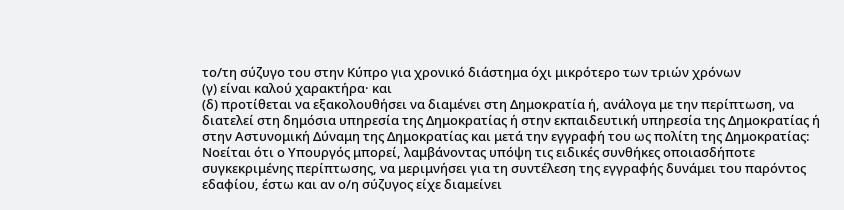το/τη σύζυγο του στην Κύπρο για χρονικό διάστημα όχι μικρότερο των τριών χρόνων
(γ) είναι καλού χαρακτήρα· και
(δ) προτίθεται να εξακολουθήσει να διαμένει στη Δημοκρατία ή, ανάλογα με την περίπτωση, να διατελεί στη δημόσια υπηρεσία της Δημοκρατίας ή στην εκπαιδευτική υπηρεσία της Δημοκρατίας ή στην Αστυνομική Δύναμη της Δημοκρατίας και μετά την εγγραφή του ως πολίτη της Δημοκρατίας:
Νοείται ότι ο Υπουργός μπορεί, λαμβάνοντας υπόψη τις ειδικές συνθήκες οποιασδήποτε συγκεκριμένης περίπτωσης, να μεριμνήσει για τη συντέλεση της εγγραφής δυνάμει του παρόντος εδαφίου, έστω και αν ο/η σύζυγος είχε διαμείνει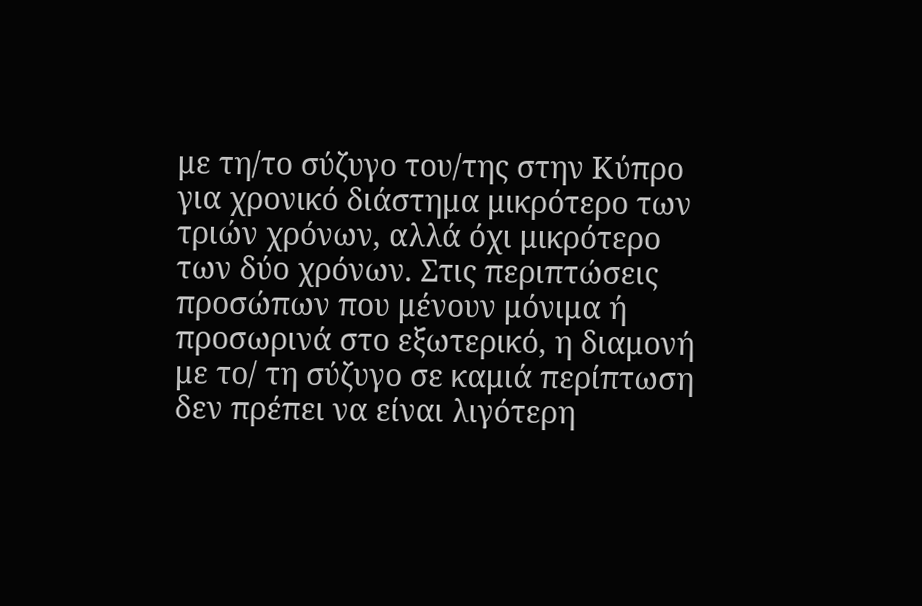με τη/το σύζυγο του/της στην Κύπρο για χρονικό διάστημα μικρότερο των τριών χρόνων, αλλά όχι μικρότερο των δύο χρόνων. Στις περιπτώσεις προσώπων που μένουν μόνιμα ή προσωρινά στο εξωτερικό, η διαμονή με το/ τη σύζυγο σε καμιά περίπτωση δεν πρέπει να είναι λιγότερη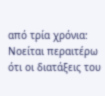από τρία χρόνια:
Νοείται περαιτέρω ότι οι διατάξεις του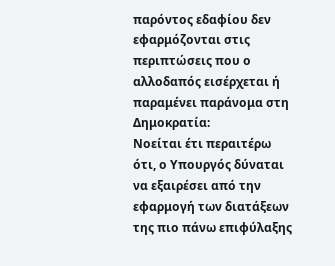παρόντος εδαφίου δεν εφαρμόζονται στις περιπτώσεις που ο αλλοδαπός εισέρχεται ή παραμένει παράνομα στη Δημοκρατία:
Νοείται έτι περαιτέρω ότι, ο Υπουργός δύναται να εξαιρέσει από την εφαρμογή των διατάξεων της πιο πάνω επιφύλαξης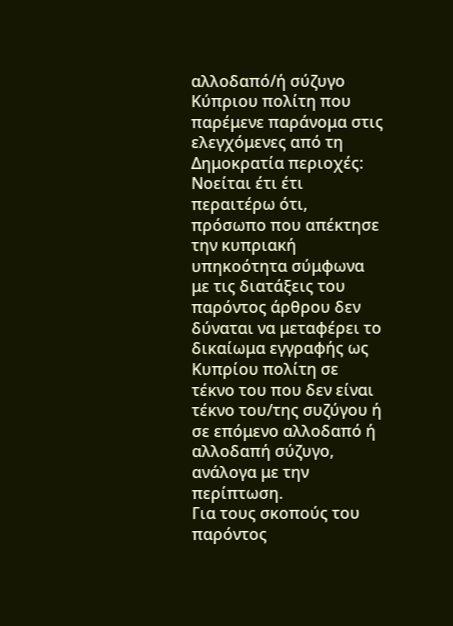αλλοδαπό/ή σύζυγο Κύπριου πολίτη που παρέμενε παράνομα στις ελεγχόμενες από τη Δημοκρατία περιοχές:
Νοείται έτι έτι περαιτέρω ότι, πρόσωπο που απέκτησε την κυπριακή υπηκοότητα σύμφωνα με τις διατάξεις του παρόντος άρθρου δεν δύναται να μεταφέρει το δικαίωμα εγγραφής ως Κυπρίου πολίτη σε τέκνο του που δεν είναι τέκνο του/της συζύγου ή σε επόμενο αλλοδαπό ή αλλοδαπή σύζυγο, ανάλογα με την περίπτωση.
Για τους σκοπούς του παρόντος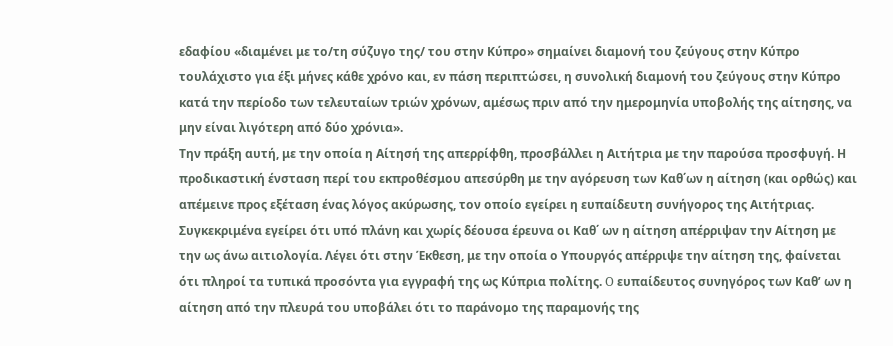εδαφίου «διαμένει με το/τη σύζυγο της/ του στην Κύπρο» σημαίνει διαμονή του ζεύγους στην Κύπρο τουλάχιστο για έξι μήνες κάθε χρόνο και, εν πάση περιπτώσει, η συνολική διαμονή του ζεύγους στην Κύπρο κατά την περίοδο των τελευταίων τριών χρόνων, αμέσως πριν από την ημερομηνία υποβολής της αίτησης, να μην είναι λιγότερη από δύο χρόνια».
Την πράξη αυτή, με την οποία η Αίτησή της απερρίφθη, προσβάλλει η Αιτήτρια με την παρούσα προσφυγή. Η προδικαστική ένσταση περί του εκπροθέσμου απεσύρθη με την αγόρευση των Καθ΄ων η αίτηση (και ορθώς) και απέμεινε προς εξέταση ένας λόγος ακύρωσης, τον οποίο εγείρει η ευπαίδευτη συνήγορος της Αιτήτριας.
Συγκεκριμένα εγείρει ότι υπό πλάνη και χωρίς δέουσα έρευνα οι Καθ΄ ων η αίτηση απέρριψαν την Αίτηση με την ως άνω αιτιολογία. Λέγει ότι στην Έκθεση, με την οποία ο Υπουργός απέρριψε την αίτηση της, φαίνεται ότι πληροί τα τυπικά προσόντα για εγγραφή της ως Κύπρια πολίτης. O ευπαίδευτος συνηγόρος των Καθ’ ων η αίτηση από την πλευρά του υποβάλει ότι το παράνομο της παραμονής της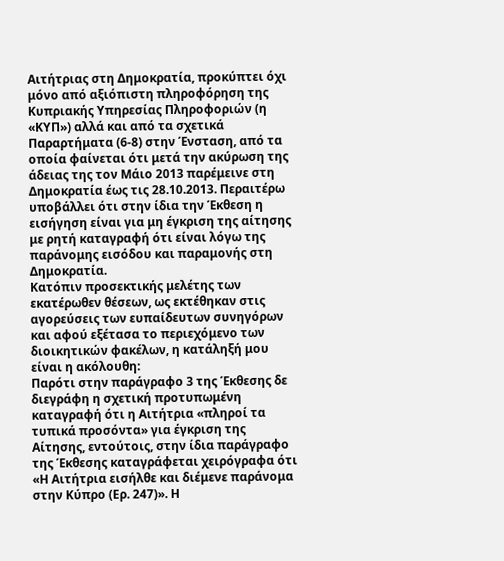Αιτήτριας στη Δημοκρατία, προκύπτει όχι μόνο από αξιόπιστη πληροφόρηση της Κυπριακής Υπηρεσίας Πληροφοριών (η «ΚΥΠ») αλλά και από τα σχετικά Παραρτήματα (6-8) στην Ένσταση, από τα οποία φαίνεται ότι μετά την ακύρωση της άδειας της τον Μάιο 2013 παρέμεινε στη Δημοκρατία έως τις 28.10.2013. Περαιτέρω υποβάλλει ότι στην ίδια την Έκθεση η εισήγηση είναι για μη έγκριση της αίτησης με ρητή καταγραφή ότι είναι λόγω της παράνομης εισόδου και παραμονής στη Δημοκρατία.
Κατόπιν προσεκτικής μελέτης των εκατέρωθεν θέσεων, ως εκτέθηκαν στις αγορεύσεις των ευπαίδευτων συνηγόρων και αφού εξέτασα το περιεχόμενο των διοικητικών φακέλων, η κατάληξή μου είναι η ακόλουθη:
Παρότι στην παράγραφο 3 της Έκθεσης δε διεγράφη η σχετική προτυπωμένη καταγραφή ότι η Αιτήτρια «πληροί τα τυπικά προσόντα» για έγκριση της Αίτησης, εντούτοις, στην ίδια παράγραφο της Έκθεσης καταγράφεται χειρόγραφα ότι «Η Αιτήτρια εισήλθε και διέμενε παράνομα στην Κύπρο (Ερ. 247)». Η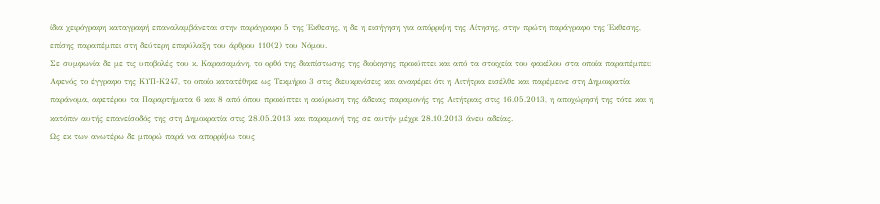ίδια χειρόγραφη καταγραφή επαναλαμβάνεται στην παράγραφο 5 της Έκθεσης, η δε η εισήγηση για απόρριψη της Αίτησης, στην πρώτη παράγραφο της Έκθεσης, επίσης παραπέμπει στη δεύτερη επιφύλαξη του άρθρου 110(2) του Νόμου.
Σε συμφωνία δε με τις υποβολές του κ. Καρασαμάνη, το ορθό της διαπίστωσης της διοίκησης προκύπτει και από τα στοιχεία του φακέλου στα οποία παραπέμπει: Αφενός το έγγραφο της ΚΥΠ-Κ247, το οποίο κατατέθηκε ως Τεκμήριο 3 στις διευκρινίσεις και αναφέρει ότι η Αιτήτρια εισέλθε και παρέμεινε στη Δημοκρατία παράνομα, αφετέρου τα Παραρτήματα 6 και 8 από όπου προκύπτει η ακύρωση της άδειας παραμονής της Αιτήτριας στις 16.05.2013, η αποχώρησή της τότε και η κατόπιν αυτής επανείσοδός της στη Δημοκρατία στις 28.05.2013 και παραμονή της σε αυτήν μέχρι 28.10.2013 άνευ αδείας.
Ως εκ των ανωτέρω δε μπορώ παρά να απορρίψω τους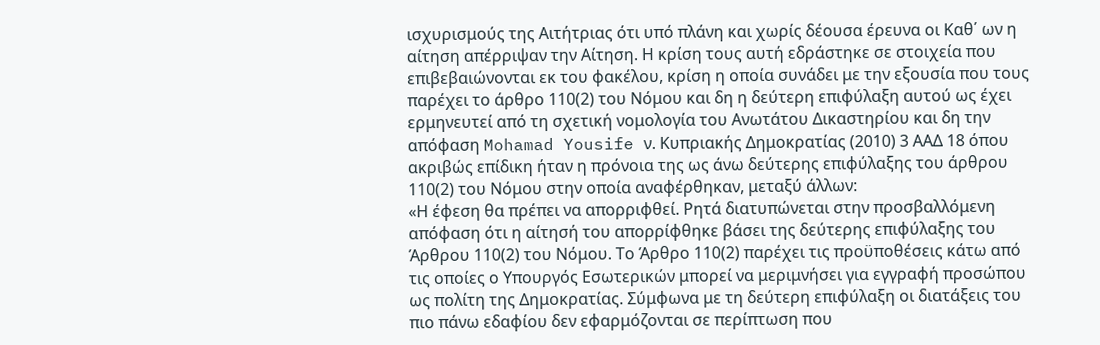ισχυρισμούς της Αιτήτριας ότι υπό πλάνη και χωρίς δέουσα έρευνα οι Καθ΄ ων η αίτηση απέρριψαν την Αίτηση. Η κρίση τους αυτή εδράστηκε σε στοιχεία που επιβεβαιώνονται εκ του φακέλου, κρίση η οποία συνάδει με την εξουσία που τους παρέχει το άρθρο 110(2) του Νόμου και δη η δεύτερη επιφύλαξη αυτού ως έχει ερμηνευτεί από τη σχετική νομολογία του Ανωτάτου Δικαστηρίου και δη την απόφαση Mohamad Yousife ν. Κυπριακής Δημοκρατίας (2010) 3 ΑΑΔ 18 όπου ακριβώς επίδικη ήταν η πρόνοια της ως άνω δεύτερης επιφύλαξης του άρθρου 110(2) του Νόμου στην οποία αναφέρθηκαν, μεταξύ άλλων:
«Η έφεση θα πρέπει να απορριφθεί. Ρητά διατυπώνεται στην προσβαλλόμενη απόφαση ότι η αίτησή του απορρίφθηκε βάσει της δεύτερης επιφύλαξης του Άρθρου 110(2) του Νόμου. Το Άρθρο 110(2) παρέχει τις προϋποθέσεις κάτω από τις οποίες ο Υπουργός Εσωτερικών μπορεί να μεριμνήσει για εγγραφή προσώπου ως πολίτη της Δημοκρατίας. Σύμφωνα με τη δεύτερη επιφύλαξη οι διατάξεις του πιο πάνω εδαφίου δεν εφαρμόζονται σε περίπτωση που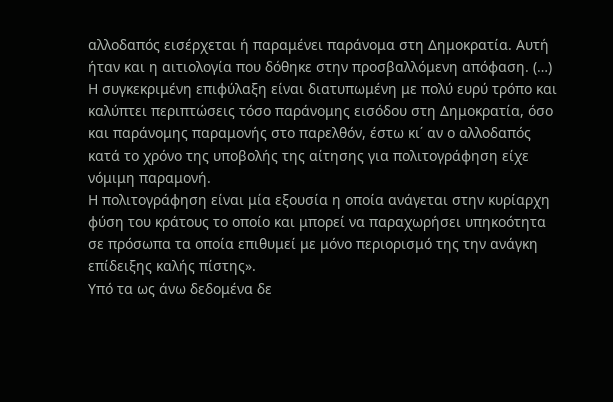αλλοδαπός εισέρχεται ή παραμένει παράνομα στη Δημοκρατία. Αυτή ήταν και η αιτιολογία που δόθηκε στην προσβαλλόμενη απόφαση. (…) Η συγκεκριμένη επιφύλαξη είναι διατυπωμένη με πολύ ευρύ τρόπο και καλύπτει περιπτώσεις τόσο παράνομης εισόδου στη Δημοκρατία, όσο και παράνομης παραμονής στο παρελθόν, έστω κι΄ αν ο αλλοδαπός κατά το χρόνο της υποβολής της αίτησης για πολιτογράφηση είχε νόμιμη παραμονή.
Η πολιτογράφηση είναι μία εξουσία η οποία ανάγεται στην κυρίαρχη φύση του κράτους το οποίο και μπορεί να παραχωρήσει υπηκοότητα σε πρόσωπα τα οποία επιθυμεί με μόνο περιορισμό της την ανάγκη επίδειξης καλής πίστης».
Υπό τα ως άνω δεδομένα δε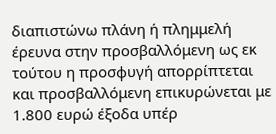διαπιστώνω πλάνη ή πλημμελή έρευνα στην προσβαλλόμενη ως εκ τούτου η προσφυγή απορρίπτεται και προσβαλλόμενη επικυρώνεται με 1.800 ευρώ έξοδα υπέρ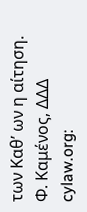των Καθ’ ων η αίτηση.
Φ. Καμένος, ΔΔΔ
cylaw.org: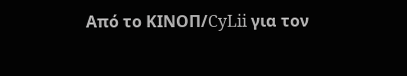Από το ΚΙΝOΠ/CyLii για τον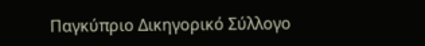Παγκύπριο Δικηγορικό Σύλλογο